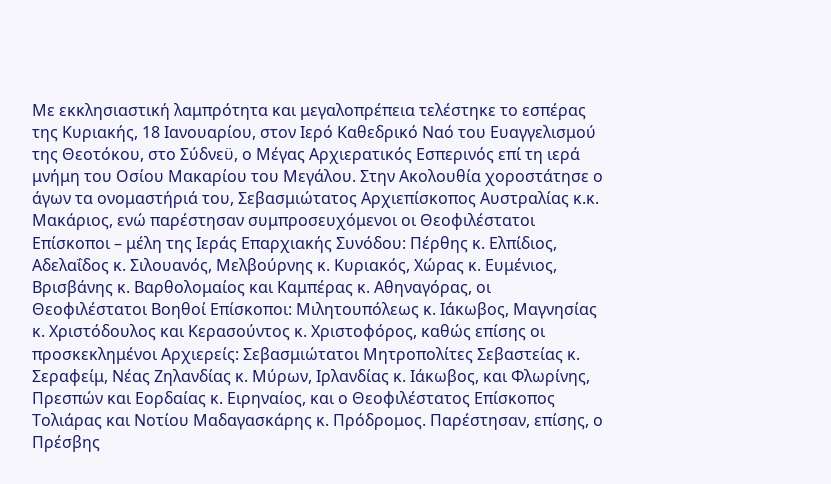Με εκκλησιαστική λαμπρότητα και μεγαλοπρέπεια τελέστηκε το εσπέρας της Κυριακής, 18 Ιανουαρίου, στον Ιερό Καθεδρικό Ναό του Ευαγγελισμού της Θεοτόκου, στο Σύδνεϋ, ο Μέγας Αρχιερατικός Εσπερινός επί τη ιερά μνήμη του Οσίου Μακαρίου του Μεγάλου. Στην Ακολουθία χοροστάτησε ο άγων τα ονομαστήριά του, Σεβασμιώτατος Αρχιεπίσκοπος Αυστραλίας κ.κ. Μακάριος, ενώ παρέστησαν συμπροσευχόμενοι οι Θεοφιλέστατοι Επίσκοποι – μέλη της Ιεράς Επαρχιακής Συνόδου: Πέρθης κ. Ελπίδιος, Αδελαΐδος κ. Σιλουανός, Μελβούρνης κ. Κυριακός, Χώρας κ. Ευμένιος, Βρισβάνης κ. Βαρθολομαίος και Καμπέρας κ. Αθηναγόρας, οι Θεοφιλέστατοι Βοηθοί Επίσκοποι: Μιλητουπόλεως κ. Ιάκωβος, Μαγνησίας κ. Χριστόδουλος και Κερασούντος κ. Χριστοφόρος, καθώς επίσης οι προσκεκλημένοι Αρχιερείς: Σεβασμιώτατοι Μητροπολίτες Σεβαστείας κ. Σεραφείμ, Νέας Ζηλανδίας κ. Μύρων, Ιρλανδίας κ. Ιάκωβος, και Φλωρίνης, Πρεσπών και Εορδαίας κ. Ειρηναίος, και ο Θεοφιλέστατος Επίσκοπος Τολιάρας και Νοτίου Μαδαγασκάρης κ. Πρόδρομος. Παρέστησαν, επίσης, ο Πρέσβης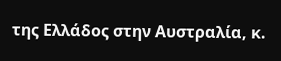της Ελλάδος στην Αυστραλία, κ.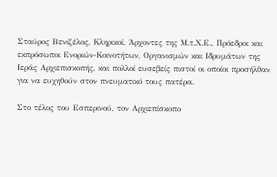Σταύρος Βενιζέλος, Κληρικοί, Άρχοντες της Μ.τ.Χ.Ε., Πρόεδροι και εκπρόσωποι Ενοριών-Κοινοτήτων, Οργανισμών και Ιδρυμάτων της Ιεράς Αρχιεπισκοπής, και πολλοί ευσεβείς πιστοί οι οποίοι προσήλθαν για να ευχηθούν στον πνευματικό τους πατέρα.

Στο τέλος του Εσπερινού, τον Αρχιεπίσκοπο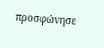προσφώνησε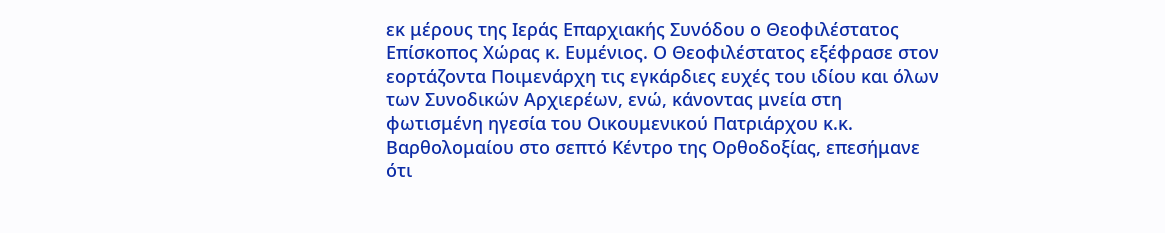εκ μέρους της Ιεράς Επαρχιακής Συνόδου ο Θεοφιλέστατος Επίσκοπος Χώρας κ. Ευμένιος. Ο Θεοφιλέστατος εξέφρασε στον εορτάζοντα Ποιμενάρχη τις εγκάρδιες ευχές του ιδίου και όλων των Συνοδικών Αρχιερέων, ενώ, κάνοντας μνεία στη φωτισμένη ηγεσία του Οικουμενικού Πατριάρχου κ.κ. Βαρθολομαίου στο σεπτό Κέντρο της Ορθοδοξίας, επεσήμανε ότι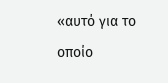«αυτό για το οποίο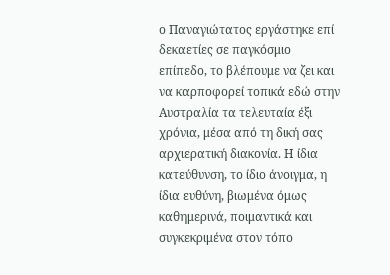ο Παναγιώτατος εργάστηκε επί δεκαετίες σε παγκόσμιο επίπεδο, το βλέπουμε να ζει και να καρποφορεί τοπικά εδώ στην Αυστραλία τα τελευταία έξι χρόνια, μέσα από τη δική σας αρχιερατική διακονία. Η ίδια κατεύθυνση, το ίδιο άνοιγμα, η ίδια ευθύνη, βιωμένα όμως καθημερινά, ποιμαντικά και συγκεκριμένα στον τόπο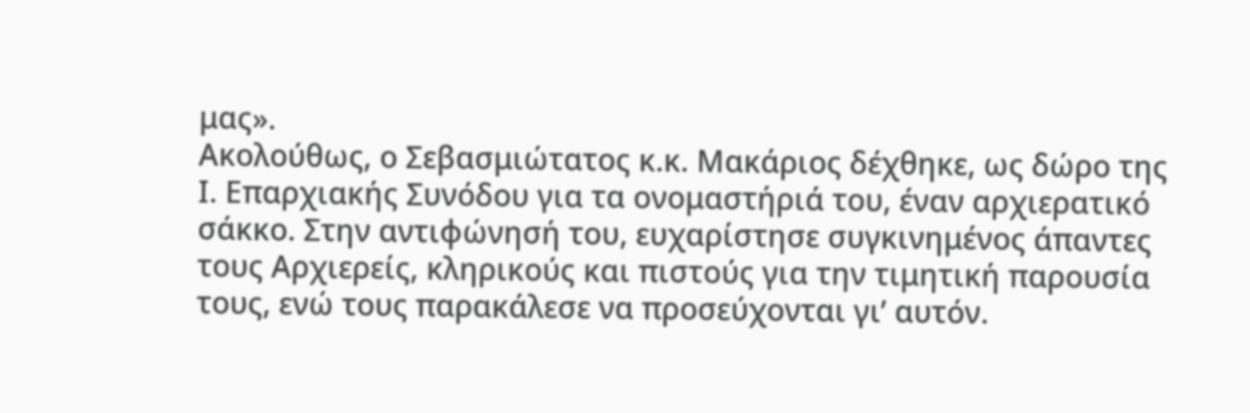μας».
Ακολούθως, ο Σεβασμιώτατος κ.κ. Μακάριος δέχθηκε, ως δώρο της Ι. Επαρχιακής Συνόδου για τα ονομαστήριά του, έναν αρχιερατικό σάκκο. Στην αντιφώνησή του, ευχαρίστησε συγκινημένος άπαντες τους Αρχιερείς, κληρικούς και πιστούς για την τιμητική παρουσία τους, ενώ τους παρακάλεσε να προσεύχονται γι’ αυτόν.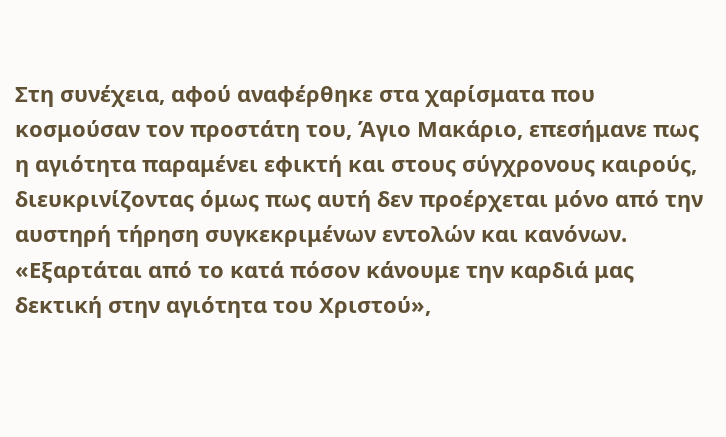Στη συνέχεια, αφού αναφέρθηκε στα χαρίσματα που κοσμούσαν τον προστάτη του, Άγιο Μακάριο, επεσήμανε πως η αγιότητα παραμένει εφικτή και στους σύγχρονους καιρούς, διευκρινίζοντας όμως πως αυτή δεν προέρχεται μόνο από την αυστηρή τήρηση συγκεκριμένων εντολών και κανόνων. «Εξαρτάται από το κατά πόσον κάνουμε την καρδιά μας δεκτική στην αγιότητα του Χριστού»,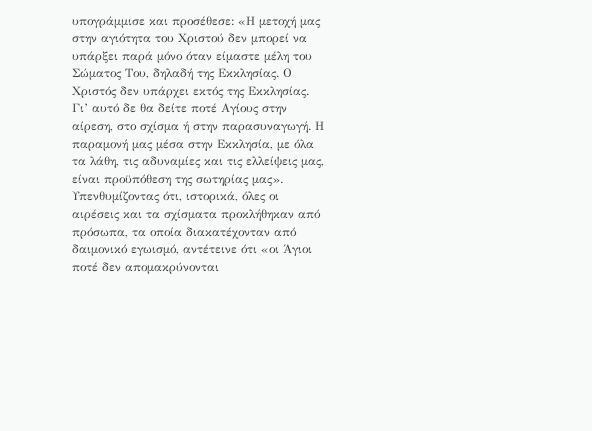υπογράμμισε και προσέθεσε: «Η μετοχή μας στην αγιότητα του Χριστού δεν μπορεί να υπάρξει παρά μόνο όταν είμαστε μέλη του Σώματος Του, δηλαδή της Εκκλησίας. Ο Χριστός δεν υπάρχει εκτός της Εκκλησίας. Γι’ αυτό δε θα δείτε ποτέ Αγίους στην αίρεση, στο σχίσμα ή στην παρασυναγωγή. Η παραμονή μας μέσα στην Εκκλησία, με όλα τα λάθη, τις αδυναμίες και τις ελλείψεις μας, είναι προϋπόθεση της σωτηρίας μας».
Υπενθυμίζοντας ότι, ιστορικά, όλες οι αιρέσεις και τα σχίσματα προκλήθηκαν από πρόσωπα, τα οποία διακατέχονταν από δαιμονικό εγωισμό, αντέτεινε ότι «οι Άγιοι ποτέ δεν απομακρύνονται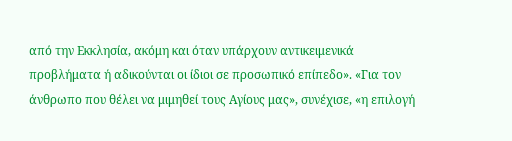από την Εκκλησία, ακόμη και όταν υπάρχουν αντικειμενικά προβλήματα ή αδικούνται οι ίδιοι σε προσωπικό επίπεδο». «Για τον άνθρωπο που θέλει να μιμηθεί τους Αγίους μας», συνέχισε, «η επιλογή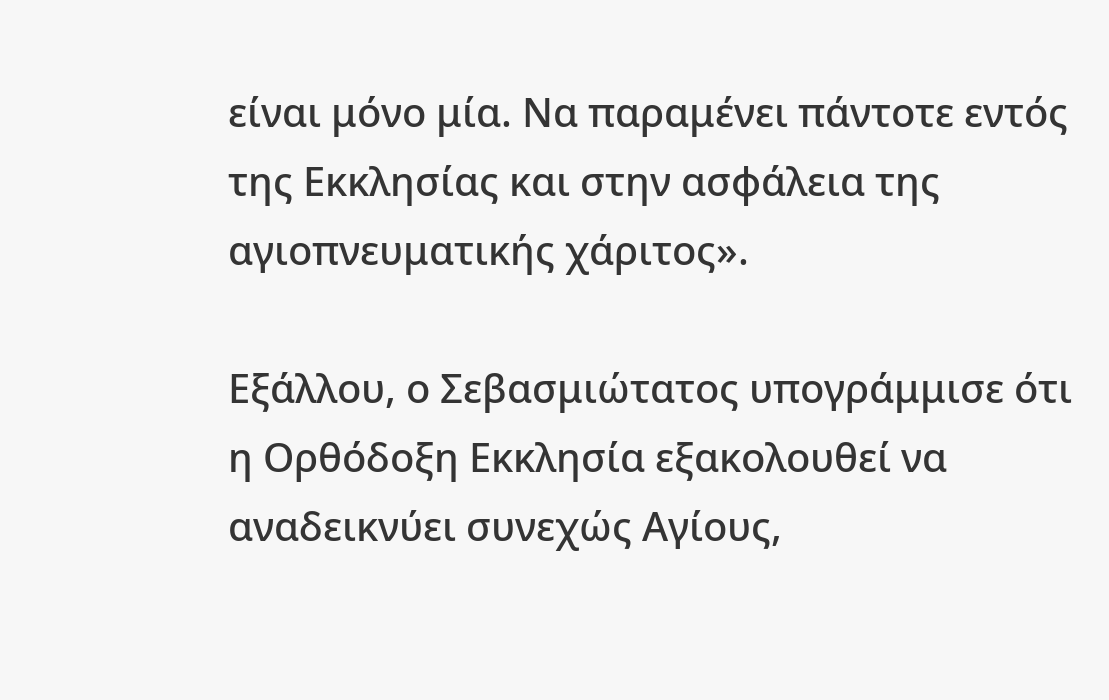είναι μόνο μία. Να παραμένει πάντοτε εντός της Εκκλησίας και στην ασφάλεια της αγιοπνευματικής χάριτος».

Εξάλλου, ο Σεβασμιώτατος υπογράμμισε ότι η Ορθόδοξη Εκκλησία εξακολουθεί να αναδεικνύει συνεχώς Αγίους,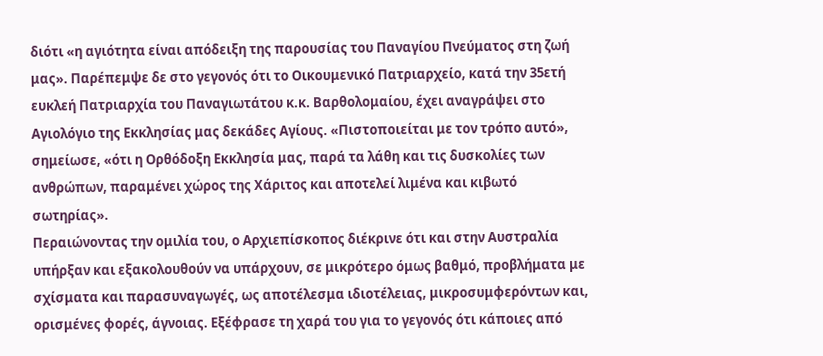διότι «η αγιότητα είναι απόδειξη της παρουσίας του Παναγίου Πνεύματος στη ζωή μας». Παρέπεμψε δε στο γεγονός ότι το Οικουμενικό Πατριαρχείο, κατά την 35ετή ευκλεή Πατριαρχία του Παναγιωτάτου κ.κ. Βαρθολομαίου, έχει αναγράψει στο Αγιολόγιο της Εκκλησίας μας δεκάδες Αγίους. «Πιστοποιείται με τον τρόπο αυτό», σημείωσε, «ότι η Ορθόδοξη Εκκλησία μας, παρά τα λάθη και τις δυσκολίες των ανθρώπων, παραμένει χώρος της Χάριτος και αποτελεί λιμένα και κιβωτό σωτηρίας».
Περαιώνοντας την ομιλία του, ο Αρχιεπίσκοπος διέκρινε ότι και στην Αυστραλία υπήρξαν και εξακολουθούν να υπάρχουν, σε μικρότερο όμως βαθμό, προβλήματα με σχίσματα και παρασυναγωγές, ως αποτέλεσμα ιδιοτέλειας, μικροσυμφερόντων και, ορισμένες φορές, άγνοιας. Εξέφρασε τη χαρά του για το γεγονός ότι κάποιες από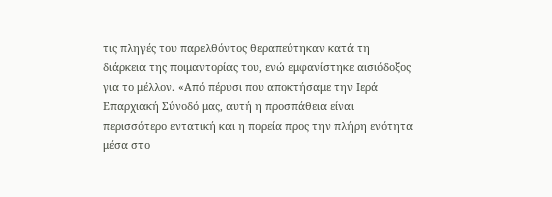τις πληγές του παρελθόντος θεραπεύτηκαν κατά τη διάρκεια της ποιμαντορίας του, ενώ εμφανίστηκε αισιόδοξος για το μέλλον. «Από πέρυσι που αποκτήσαμε την Ιερά Επαρχιακή Σύνοδό μας, αυτή η προσπάθεια είναι περισσότερο εντατική και η πορεία προς την πλήρη ενότητα μέσα στο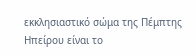εκκλησιαστικό σώμα της Πέμπτης Ηπείρου είναι το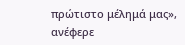πρώτιστο μέλημά μας», ανέφερε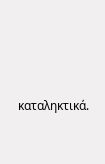καταληκτικά.